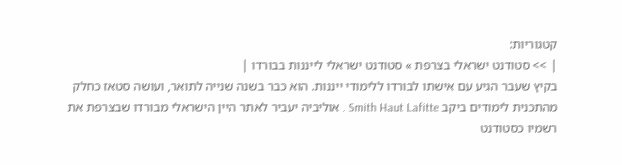קטגוריות:
| >> סטודנט ישראלי בצרפת » סטודנט ישראלי לייננות בבורדו |
בקיץ שעבר הגיע עם אישתו לבורדו ללימודי ייננות. הוא כבר בשנה שנייה לתואר, ועושה סטאז כחלק מהתכנית לימודים ביקב Smith Haut Lafitte . אוליביה יעביר לאתר היין הישראלי מבורדו שבצרפת את רשמיו כסטודנט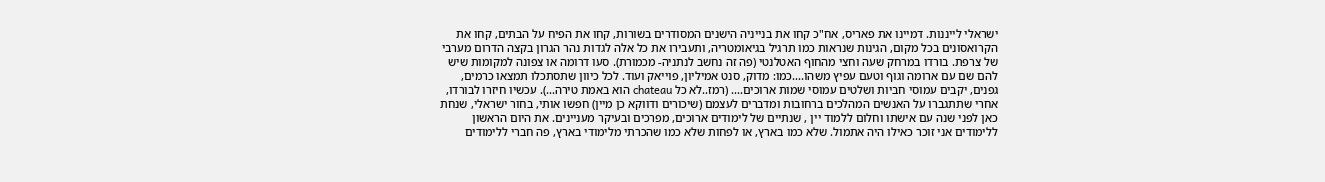ישראלי לייננות. דמיינו את פאריס, אח"כ קחו את בנייניה הישנים המסודרים בשורות, קחו את הפיח על הבתים, קחו את הקרואסונים בכל מקום, הגינות שנראות כמו תרגיל בגיאומטריה, ותעבירו את כל אלה לגדות נהר הגרון בקצה הדרום מערבי של צרפת. בורדו במרחק שעה וחצי מהחוף האטלנטי (פה זה נחשב לנתניה- מכמורת). סעו דרומה או צפונה למקומות שיש להם שם עם ארומה וגוף וטעם עפיץ משהו....כמו: מדוק, סנט אמיליון, פוייאק ועוד. לכל כיוון שתסתכלו תמצאו כרמים, גפנים, יקבים עמוסי חביות ושלטים עמוסי שמות ארוכים.... (רמז..לא כל chateau הוא באמת טירה...). עכשיו חיזרו לבורדו, אחרי שתתגברו על האנשים המהלכים ברחובות ומדברים לעצמם (שיכורים ודווקא כן מיין) חפשו אותי, בחור ישראלי, שנחת כאן לפני שנה עם אישתו וחלום ללמוד יין , שנתיים של לימודים ארוכים, מפרכים ובעיקר מעניינים. את היום הראשון ללימודים אני זוכר כאילו היה אתמול. שלא כמו בארץ, או לפחות שלא כמו שהכרתי מלימודי בארץ, פה חברי ללימודים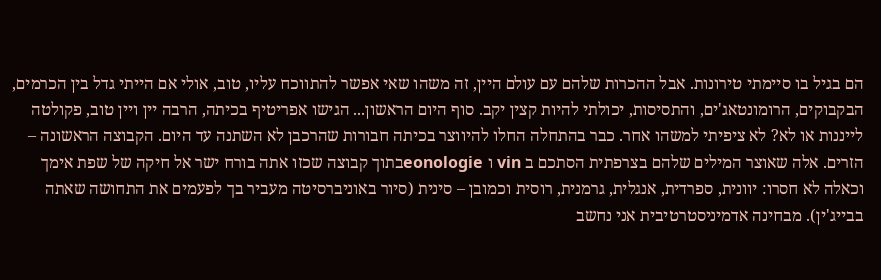הם בגיל בו סיימתי טירונות. אבל ההכרות שלהם עם עולם היין, זה משהו שאי אפשר להתווכח עליו, טוב, אולי אם הייתי גדל בין הכרמים, הבקבוקים, הרומונטאג'ים, והתסיסות, יכולתי להיות קצין יקב. סוף היום הראשון... הגישו אפריטיף בכיתה, הרבה יין ויין טוב, פקולטה לייננות או לא? לא ציפיתי למשהו אחר. כבר בהתחלה החלו להיווצר בכיתה חבורות שהרכבן לא השתנה עד היום. הקבוצה הראשונה – הזרים. אלה שאוצר המילים שלהם בצרפתית הסתכם ב vin ו eonologieבתוך קבוצה שכזו אתה בורח ישר אל חיקה של שפת אימך וכאלה לא חסרו: יוונית, ספרדית, אנגלית, גרמנית, רוסית וכמובן – סינית (סיור באוניברסיטה מעביר בך לפעמים את התחושה שאתה בבייג'ין). מבחינה אדמיניסטרטיבית אני נחשב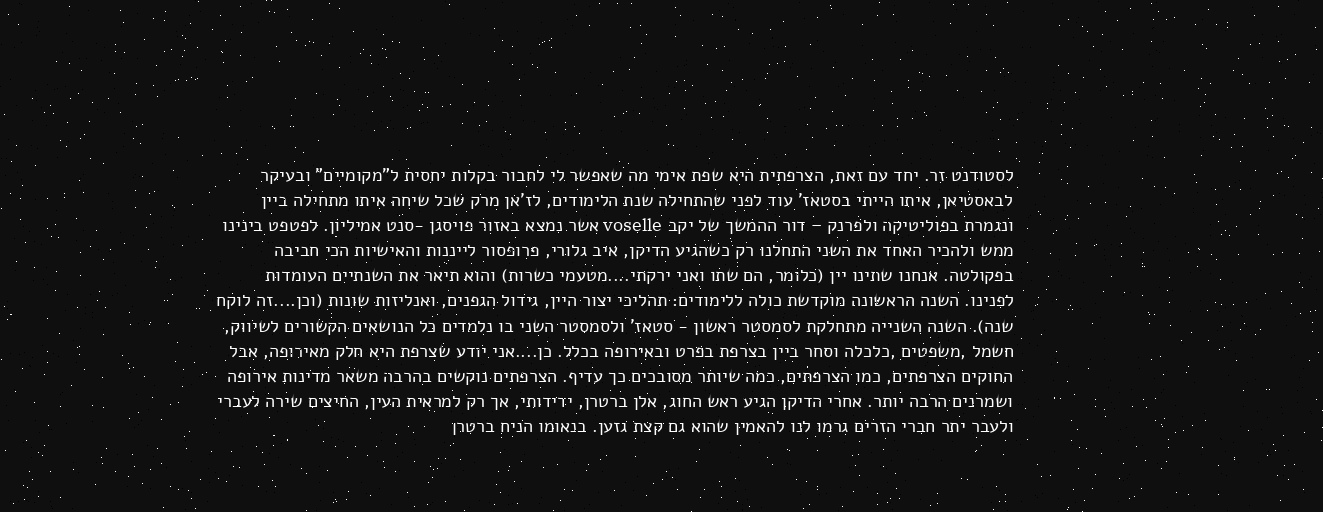לסטודנט זר. יחד עם זאת, הצרפתית היא שפת אימי מה שאפשר לי לחבור בקלות יחסית ל"מקומיים" ובעיקר לבאסטיאן, איתו הייתי בסטאז' עוד לפני שהתחילה שנת הלימודים, לז'אן מרק שכל שיחה איתו מתחילה ביין ונגמרת בפוליטיקה ולפרנק – דור ההמשך של יקב voselle אשר נמצא באזור פויסגן -סנט אמיליון. לפטפט בינינו ממש ולהכיר האחד את השני התחלנו רק כשהגיע הדיקן, איב גלורי, פרופסור לייננות והאישיות הכי חביבה בפקולטה. אנחנו שתינו יין (כלומר, הם שתו ואני ירקתי....מטעמי כשרות) והוא תיאר את השנתיים העומדות לפנינו. השנה הראשונה מוקדשת כולה ללימודים: תהליכי יצור היין, גידול הגפנים, ואנליזות שונות (וכן....זה לוקח שנה). השנה השנייה מתחלקת לסמסטר ראשון - סטאז' ולסמסטר השני בו נלמדים כל הנושאים הקשורים לשיווק, חשמל ,משפטים ,כלכלה וסחר ביין בצרפת בפרט ובאירופה בכלל. כן....אני יודע שצרפת היא חלק מאירופה, אבל החוקים הצרפתים, כמו הצרפתים, כמה שיותר מסובכים כך עדיף. הצרפתים נוקשים בהרבה משאר מדינות אירופה ושמרנים הרבה יותר. אחרי הדיקן הגיע ראש החוג, אלן ברטרן, ידידותי, אך רק למראית העין, החיצים שירה לעברי ולעבר יתר חברי הזרים גרמו לנו להאמין שהוא גם קצת גזען. בנאומו הניח ברטרן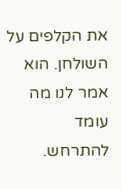את הקלפים על השולחן. הוא אמר לנו מה עומד להתרחש.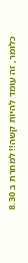כלומר, זה עומד להיות קשה!! למחרת ב 8.30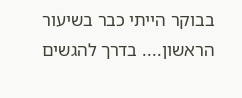בבוקר הייתי כבר בשיעור הראשון.... בדרך להגשים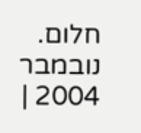חלום. נובמבר 2004 |